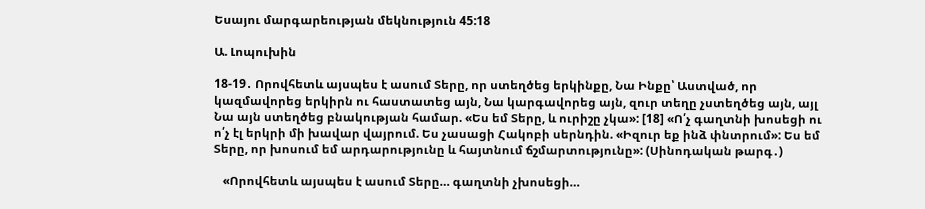Եսայու մարգարեության մեկնություն 45:18

Ա. Լոպուխին

18-19․ Որովհետև այսպես է ասում Տերը, որ ստեղծեց երկինքը, Նա Ինքը՝ Աստված, որ կազմավորեց երկիրն ու հաստատեց այն, Նա կարգավորեց այն, զուր տեղը չստեղծեց այն, այլ Նա այն ստեղծեց բնակության համար. «Ես եմ Տերը, և ուրիշը չկա»: [18] «Ո՛չ գաղտնի խոսեցի ու ո՛չ էլ երկրի մի խավար վայրում. Ես չասացի Հակոբի սերնդին. «Իզուր եք ինձ փնտրում»: Ես եմ Տերը, որ խոսում եմ արդարությունը և հայտնում ճշմարտությունը»: (Սինոդական թարգ․)

   «Որովհետև այսպես է ասում Տերը… գաղտնի չխոսեցի…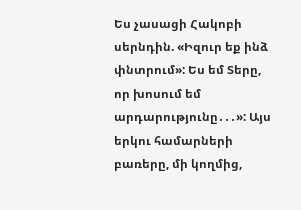Ես չասացի Հակոբի սերնդին. «Իզուր եք ինձ փնտրում»: Ես եմ Տերը, որ խոսում եմ արդարությունը․․․»: Այս երկու համարների բառերը, մի կողմից,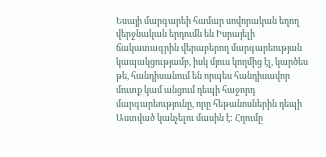Եսայի մարգարեի համար սովորական եղող վերջնական երդումն են Իսրայելի ճակատագրին վերաբերող մարգարեության կապակցությամբ, իսկ մյուս կողմից էլ, կարծես թե, հանդիսանում են որպես հանդիսավոր մուտք կամ անցում դեպի հաջորդ մարգարեությունը, որը հեթանոսներին դեպի Աստված կանչելու մասին է: Հղումը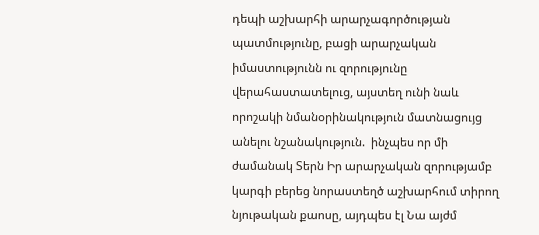դեպի աշխարհի արարչագործության պատմությունը, բացի արարչական իմաստությունն ու զորությունը վերահաստատելուց, այստեղ ունի նաև որոշակի նմանօրինակություն մատնացույց անելու նշանակություն.  ինչպես որ մի ժամանակ Տերն Իր արարչական զորությամբ կարգի բերեց նորաստեղծ աշխարհում տիրող նյութական քաոսը, այդպես էլ Նա այժմ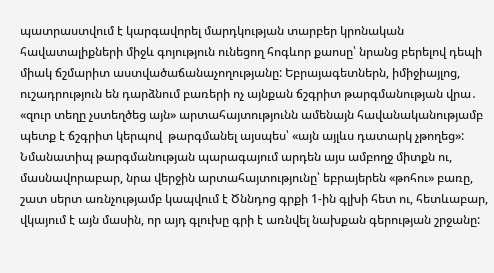պատրաստվում է կարգավորել մարդկության տարբեր կրոնական հավատալիքների միջև գոյություն ունեցող հոգևոր քաոսը՝ նրանց բերելով դեպի միակ ճշմարիտ աստվածաճանաչողությանը: Եբրայագետներն, իմիջիայլոց, ուշադրություն են դարձնում բառերի ոչ այնքան ճշգրիտ թարգմանության վրա․ «զուր տեղը չստեղծեց այն» արտահայտությունն ամենայն հավանականությամբ պետք է ճշգրիտ կերպով  թարգմանել այսպես՝ «այն այլևս դատարկ չթողեց»: Նմանատիպ թարգմանության պարագայում արդեն այս ամբողջ միտքն ու, մասնավորաբար, նրա վերջին արտահայտությունը՝ եբրայերեն «թոհու» բառը, շատ սերտ առնչությամբ կապվում է Ծննդոց գրքի 1-ին գլխի հետ ու, հետևաբար, վկայում է այն մասին, որ այդ գլուխը գրի է առնվել նախքան գերության շրջանը: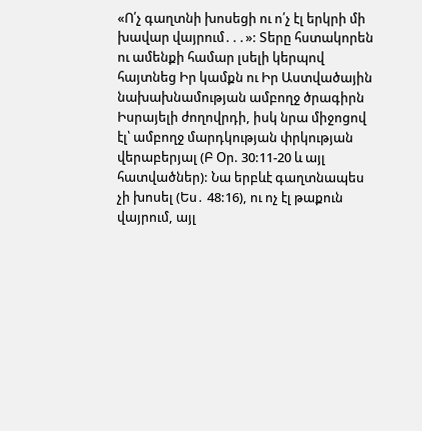«Ո՛չ գաղտնի խոսեցի ու ո՛չ էլ երկրի մի խավար վայրում․․․»: Տերը հստակորեն ու ամենքի համար լսելի կերպով հայտնեց Իր կամքն ու Իր Աստվածային նախախնամության ամբողջ ծրագիրն Իսրայելի ժողովրդի, իսկ նրա միջոցով էլ՝ ամբողջ մարդկության փրկության վերաբերյալ (Բ Օր. 30:11-20 և այլ հատվածներ): Նա երբևէ գաղտնապես չի խոսել (Ես․ 48:16), ու ոչ էլ թաքուն վայրում, այլ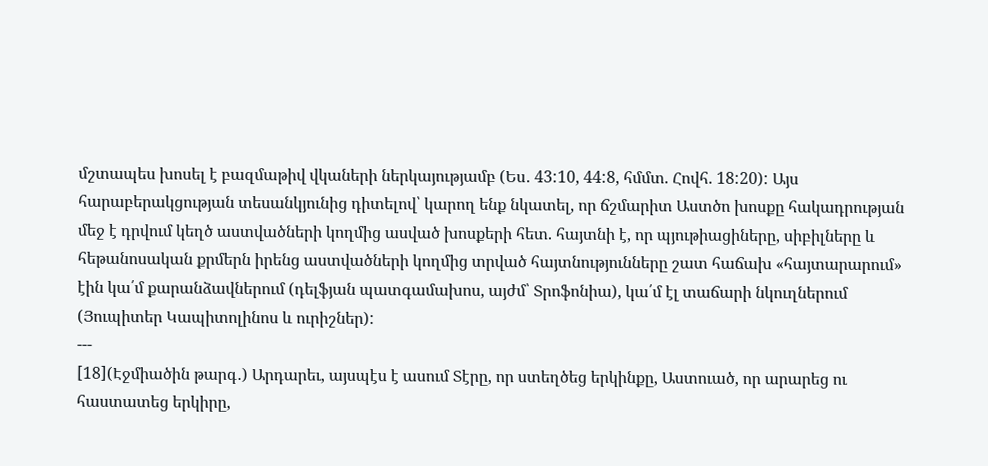մշտապես խոսել է բազմաթիվ վկաների ներկայությամբ (Ես․ 43:10, 44:8, հմմտ. Հովհ. 18:20): Այս հարաբերակցության տեսանկյունից դիտելով՝ կարող ենք նկատել, որ ճշմարիտ Աստծո խոսքը հակադրության մեջ է դրվում կեղծ աստվածների կողմից ասված խոսքերի հետ. հայտնի է, որ պյութիացիները, սիբիլները և հեթանոսական քրմերն իրենց աստվածների կողմից տրված հայտնությունները շատ հաճախ «հայտարարում» էին կա՛մ քարանձավներում (դելֆյան պատգամախոս, այժմ՝ Տրոֆոնիա), կա՛մ էլ տաճարի նկուղներում (Յուպիտեր Կապիտոլինոս և ուրիշներ):
---
[18](Էջմիածին թարգ․) Արդարեւ, այսպէս է ասում Տէրը, որ ստեղծեց երկինքը, Աստուած, որ արարեց ու հաստատեց երկիրը,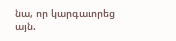նա, որ կարգաւորեց այն.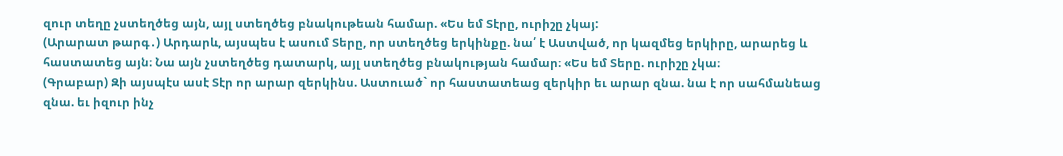զուր տեղը չստեղծեց այն, այլ ստեղծեց բնակութեան համար. «Ես եմ Տէրը, ուրիշը չկայ:
(Արարատ թարգ․) Արդարև, այսպես է ասում Տերը, որ ստեղծեց երկինքը. նա՛ է Աստված, որ կազմեց երկիրը, արարեց և հաստատեց այն։ Նա այն չստեղծեց դատարկ, այլ ստեղծեց բնակության համար։ «Ես եմ Տերը. ուրիշը չկա։
(Գրաբար) Զի այսպէս ասէ Տէր որ արար զերկինս. Աստուած` որ հաստատեաց զերկիր եւ արար զնա. նա է որ սահմանեաց զնա. եւ իզուր ինչ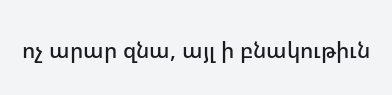ոչ արար զնա, այլ ի բնակութիւն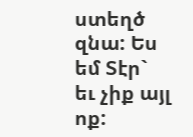ստեղծ զնա: Ես եմ Տէր` եւ չիք այլ ոք: